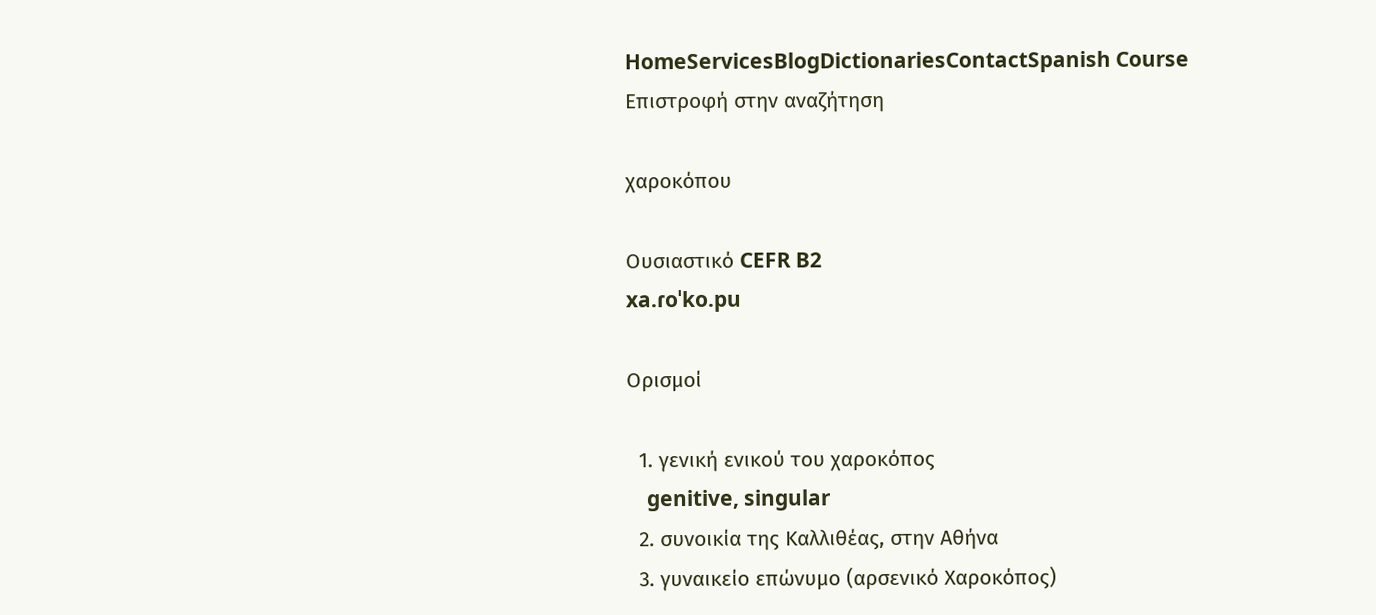HomeServicesBlogDictionariesContactSpanish Course
Επιστροφή στην αναζήτηση

χαροκόπου

Ουσιαστικό CEFR B2
xa.ɾoˈko.pu

Ορισμοί

  1. γενική ενικού του χαροκόπος
    genitive, singular
  2. συνοικία της Καλλιθέας, στην Αθήνα
  3. γυναικείο επώνυμο (αρσενικό Χαροκόπος)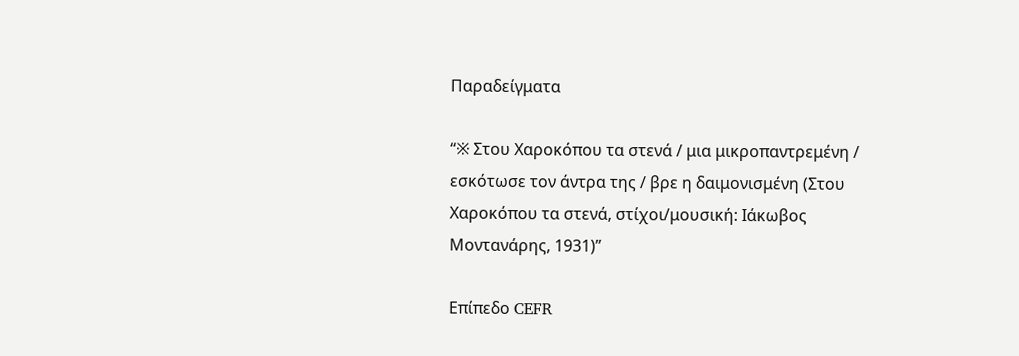Παραδείγματα

“※ Στου Χαροκόπου τα στενά / μια μικροπαντρεμένη / εσκότωσε τον άντρα της / βρε η δαιμονισμένη (Στου Χαροκόπου τα στενά, στίχοι/μουσική: Ιάκωβος Μοντανάρης, 1931)”

Επίπεδο CEFR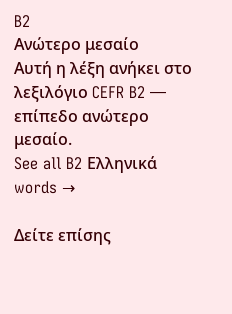B2
Ανώτερο μεσαίο
Αυτή η λέξη ανήκει στο λεξιλόγιο CEFR B2 — επίπεδο ανώτερο μεσαίο.
See all B2 Ελληνικά words →

Δείτε επίσης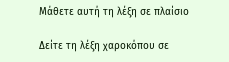Μάθετε αυτή τη λέξη σε πλαίσιο

Δείτε τη λέξη χαροκόπου σε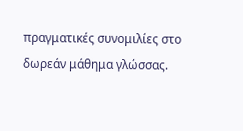πραγματικές συνομιλίες στο δωρεάν μάθημα γλώσσας.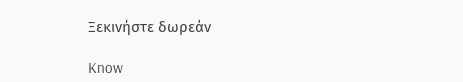Ξεκινήστε δωρεάν

Know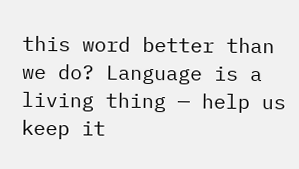this word better than we do? Language is a living thing — help us keep it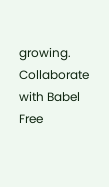growing. Collaborate with Babel Free